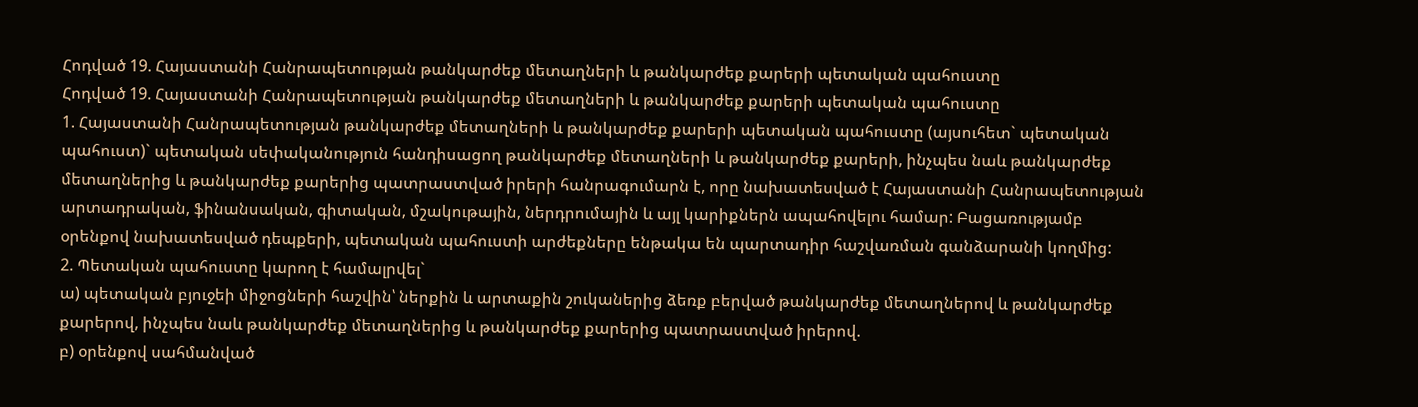Հոդված 19. Հայաստանի Հանրապետության թանկարժեք մետաղների և թանկարժեք քարերի պետական պահուստը
Հոդված 19. Հայաստանի Հանրապետության թանկարժեք մետաղների և թանկարժեք քարերի պետական պահուստը
1. Հայաստանի Հանրապետության թանկարժեք մետաղների և թանկարժեք քարերի պետական պահուստը (այսուհետ` պետական պահուստ)` պետական սեփականություն հանդիսացող թանկարժեք մետաղների և թանկարժեք քարերի, ինչպես նաև թանկարժեք մետաղներից և թանկարժեք քարերից պատրաստված իրերի հանրագումարն է, որը նախատեսված է Հայաստանի Հանրապետության արտադրական, ֆինանսական, գիտական, մշակութային, ներդրումային և այլ կարիքներն ապահովելու համար: Բացառությամբ օրենքով նախատեսված դեպքերի, պետական պահուստի արժեքները ենթակա են պարտադիր հաշվառման գանձարանի կողմից:
2. Պետական պահուստը կարող է համալրվել`
ա) պետական բյուջեի միջոցների հաշվին՝ ներքին և արտաքին շուկաներից ձեռք բերված թանկարժեք մետաղներով և թանկարժեք քարերով, ինչպես նաև թանկարժեք մետաղներից և թանկարժեք քարերից պատրաստված իրերով.
բ) օրենքով սահմանված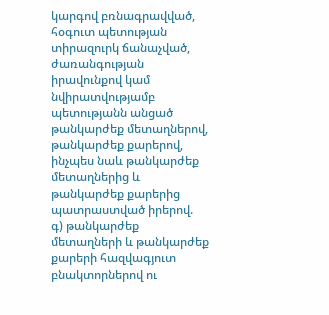կարգով բռնագրավված, հօգուտ պետության տիրազուրկ ճանաչված, ժառանգության իրավունքով կամ նվիրատվությամբ պետությանն անցած թանկարժեք մետաղներով, թանկարժեք քարերով, ինչպես նաև թանկարժեք մետաղներից և թանկարժեք քարերից պատրաստված իրերով.
գ) թանկարժեք մետաղների և թանկարժեք քարերի հազվագյուտ բնակտորներով ու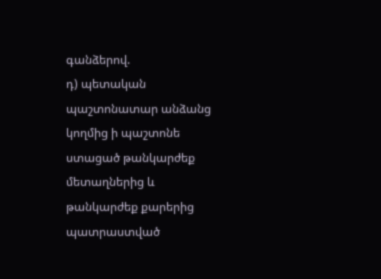գանձերով.
դ) պետական պաշտոնատար անձանց կողմից ի պաշտոնե ստացած թանկարժեք մետաղներից և թանկարժեք քարերից պատրաստված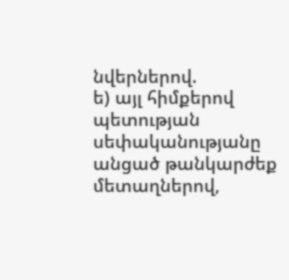նվերներով.
ե) այլ հիմքերով պետության սեփականությանը անցած թանկարժեք մետաղներով,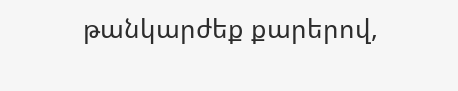թանկարժեք քարերով,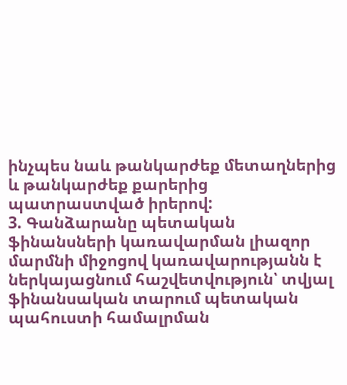ինչպես նաև թանկարժեք մետաղներից և թանկարժեք քարերից պատրաստված իրերով:
3. Գանձարանը պետական ֆինանսների կառավարման լիազոր մարմնի միջոցով կառավարությանն է ներկայացնում հաշվետվություն՝ տվյալ ֆինանսական տարում պետական պահուստի համալրման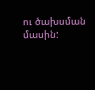ու ծախսման մասին: